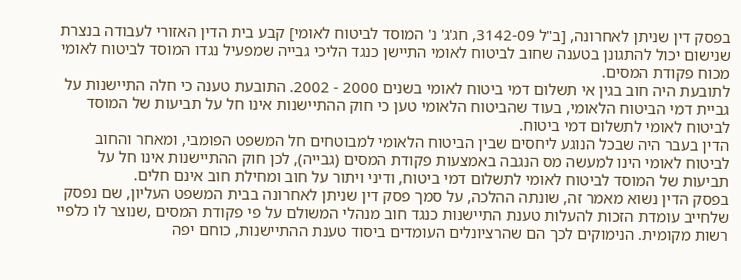בפסק דין שניתן לאחרונה, [ב"ל 3142-09, חג'ג' נ' המוסד לביטוח לאומי] קבע בית הדין האזורי לעבודה בנצרת שנישום יכול להתגונן בטענה שחוב לביטוח לאומי התיישן כנגד הליכי גבייה שמפעיל נגדו המוסד לביטוח לאומי מכוח פקודת המסים.
לתובעת היה חוב בגין אי תשלום דמי ביטוח לאומי בשנים 2000 - 2002. התובעת טענה כי חלה התיישנות על גביית דמי הביטוח הלאומי, בעוד שהביטוח הלאומי טען כי חוק ההתיישנות אינו חל על תביעות של המוסד לביטוח לאומי לתשלום דמי ביטוח.
הדין בעבר היה שבכל הנוגע ליחסים שבין הביטוח הלאומי למבוטחים חל המשפט הפומבי, ומאחר והחוב לביטוח לאומי הינו למעשה מס הנגבה באמצעות פקודת המסים (גבייה), לכן חוק ההתיישנות אינו חל על תביעות של המוסד לביטוח לאומי לתשלום דמי ביטוח, ודיני ויתור על חוב ומחילת חוב אינם חלים.
בפסק הדין נשוא מאמר זה, שונתה ההלכה, על סמך פסק דין שניתן לאחרונה בבית המשפט העליון, שם נפסק שלחייב עומדת הזכות להעלות טענת התיישנות כנגד חוב מנהלי המשולם על פי פקודת המסים ,שנוצר לו כלפיי רשות מקומית. הנימוקים לכך הם שהרציונלים העומדים ביסוד טענת ההתיישנות, כוחם יפה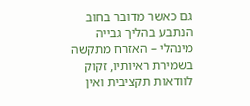גם כאשר מדובר בחוב הנתבע בהליך גבייה מינהלי – האזרח מתקשה בשמירת ראיותיו, זקוק לוודאות תקציבית ואין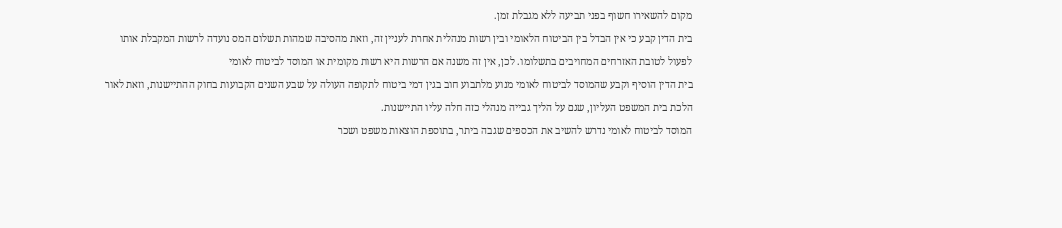מקום להשאירו חשוף בפני תביעה ללא מגבלת זמן.
בית הדין קבע כי אין הבדל בין הביטוח הלאומי ובין רשות מנהלית אחרת לעניין זה, וזאת מהסיבה שמהות תשלום המס נועדה לרשות המקבלת אותו לפעול לטובת האזרחים המחויבים בתשלומו. לכן, אין זה משנה אם הרשות היא רשות מקומית או המוסד לביטוח לאומי
בית הדין הוסיף וקבע שהמוסד לביטוח לאומי מנוע מלתבוע חוב בגין דמי ביטוח לתקופה העולה על שבע השנים הקבועות בחוק ההתיישנות, וזאת לאור הלכת בית המשפט העליון, שגם על הליך גבייה מנהלי כזה חלה עליו התיישנות.
המוסד לביטוח לאומי נדרש להשיב את הכספים שגבה ביתר, בתוספת הוצאות משפט ושכר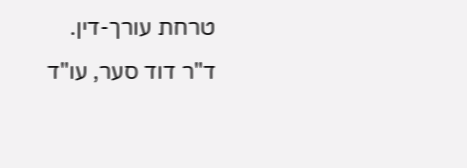טרחת עורך-דין.
ד"ר דוד סער, עו"ד